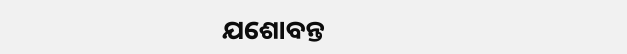ଯଶୋବନ୍ତ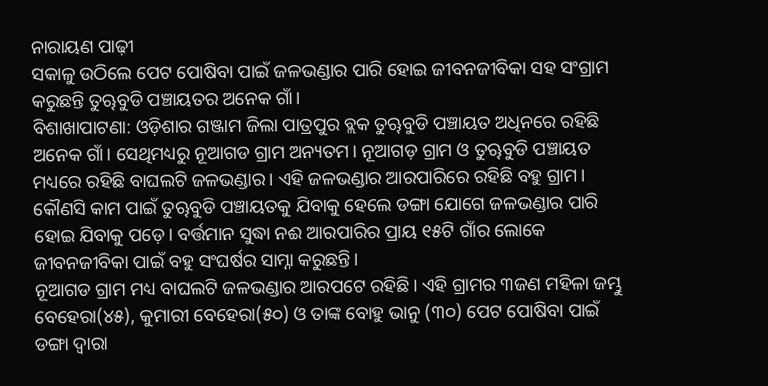ନାରାୟଣ ପାଢ଼ୀ
ସକାଳୁ ଉଠିଲେ ପେଟ ପୋଷିବା ପାଇଁ ଜଳଭଣ୍ଡାର ପାରି ହୋଇ ଜୀବନଜୀବିକା ସହ ସଂଗ୍ରାମ କରୁଛନ୍ତି ତୁୠବୁଡି ପଞ୍ଚାୟତର ଅନେକ ଗାଁ।
ବିଶାଖାପାଟଣା: ଓଡ଼ିଶାର ଗଞ୍ଜାମ ଜିଲା ପାତ୍ରପୁର ବ୍ଲକ ତୁୠବୁଡି ପଞ୍ଚାୟତ ଅଧିନରେ ରହିଛି ଅନେକ ଗାଁ। ସେଥିମଧ୍ୟରୁ ନୂଆଗଡ ଗ୍ରାମ ଅନ୍ୟତମ। ନୂଆଗଡ଼ ଗ୍ରାମ ଓ ତୁୠବୁଡି ପଞ୍ଚାୟତ ମଧ୍ୟରେ ରହିଛି ବାଘଲଟି ଜଳଭଣ୍ଡାର। ଏହି ଜଳଭଣ୍ଡାର ଆରପାରିରେ ରହିଛି ବହୁ ଗ୍ରାମ। କୌଣସି କାମ ପାଇଁ ତୁୠବୁଡି ପଞ୍ଚାୟତକୁ ଯିବାକୁ ହେଲେ ଡଙ୍ଗା ଯୋଗେ ଜଳଭଣ୍ଡାର ପାରି ହୋଇ ଯିବାକୁ ପଡ଼େ। ବର୍ତ୍ତମାନ ସୁଦ୍ଧା ନଈ ଆରପାରିର ପ୍ରାୟ ୧୫ଟି ଗାଁର ଲୋକେ ଜୀବନଜୀବିକା ପାଇଁ ବହୁ ସଂଘର୍ଷର ସାମ୍ନା କରୁଛନ୍ତି।
ନୂଆଗଡ ଗ୍ରାମ ମଧ୍ୟ ବାଘଲଟି ଜଳଭଣ୍ଡାର ଆରପଟେ ରହିଛି। ଏହି ଗ୍ରାମର ୩ଜଣ ମହିଳା ଜମ୍ଭୁ ବେହେରା(୪୫), କୁମାରୀ ବେହେରା(୫୦) ଓ ତାଙ୍କ ବୋହୁ ଭାନୁ (୩୦) ପେଟ ପୋଷିବା ପାଇଁ ଡଙ୍ଗା ଦ୍ୱାରା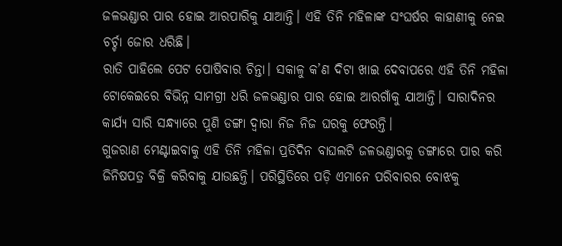ଜଳଭଣ୍ଡାର ପାର ହୋଇ ଆରପାରିକୁ ଯାଆନ୍ତି। ଏହି ତିନି ମହିଳାଙ୍କ ସଂଘର୍ଷର କାହାଣୀକୁ ନେଇ ଚର୍ଚ୍ଚା ଜୋର ଧରିଛି।
ରାତି ପାହିଲେ ପେଟ ପୋଷିବାର ଚିନ୍ତା। ସକାଳୁ କ’ଣ ଦିଟା ଖାଇ ଦେବାପରେ ଏହି ତିନି ମହିଳା ଟୋକେଇରେ ବିଭିନ୍ନ ସାମଗ୍ରୀ ଧରି ଜଳଭଣ୍ଡାର ପାର ହୋଇ ଆରଗାଁକୁ ଯାଆନ୍ତି। ସାରାଦିନର କାର୍ଯ୍ୟ ସାରି ସନ୍ଧ୍ୟାରେ ପୁଣି ଡଙ୍ଗା ଦ୍ୱାରା ନିଜ ନିଜ ଘରକୁ ଫେରନ୍ତି।
ଗୁଜରାଣ ମେଣ୍ଟାଇବାକୁ ଏହି ତିନି ମହିଳା ପ୍ରତିଦିନ ବାଘଲଟି ଜଳଭଣ୍ଡାରକୁ ଡଙ୍ଗାରେ ପାର କରି ଜିନିଷପତ୍ର ବିକ୍ରି କରିବାକୁ ଯାଉଛନ୍ତି। ପରିସ୍ଥିତିରେ ପଡ଼ି ଏମାନେ ପରିବାରର ବୋଝକୁ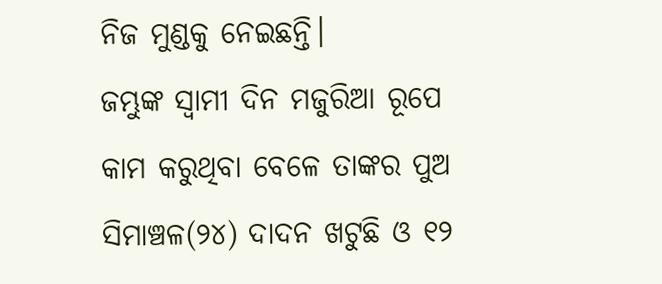ନିଜ ମୁଣ୍ଡକୁ ନେଇଛନ୍ତି।
ଜମ୍ଭୁଙ୍କ ସ୍ୱାମୀ ଦିନ ମଜୁରିଆ ରୂପେ କାମ କରୁଥିବା ବେଳେ ତାଙ୍କର ପୁଅ ସିମାଞ୍ଚଳ(୨୪) ଦାଦନ ଖଟୁଛି ଓ ୧୨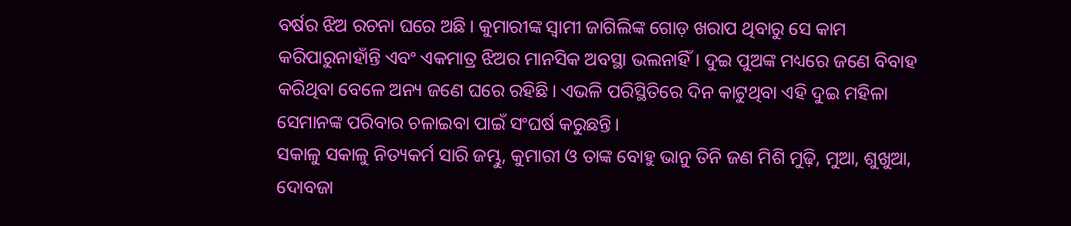ବର୍ଷର ଝିଅ ରଚନା ଘରେ ଅଛି। କୁମାରୀଙ୍କ ସ୍ୱାମୀ ଜାଗିଲିଙ୍କ ଗୋଡ଼ ଖରାପ ଥିବାରୁ ସେ କାମ କରିପାରୁନାହାଁନ୍ତି ଏବଂ ଏକମାତ୍ର ଝିଅର ମାନସିକ ଅବସ୍ଥା ଭଲନାହିଁ। ଦୁଇ ପୁଅଙ୍କ ମଧ୍ୟରେ ଜଣେ ବିବାହ କରିଥିବା ବେଳେ ଅନ୍ୟ ଜଣେ ଘରେ ରହିଛି। ଏଭଳି ପରିସ୍ଥିତିରେ ଦିନ କାଟୁଥିବା ଏହି ଦୁଇ ମହିଳା ସେମାନଙ୍କ ପରିବାର ଚଳାଇବା ପାଇଁ ସଂଘର୍ଷ କରୁଛନ୍ତି।
ସକାଳୁ ସକାଳୁ ନିତ୍ୟକର୍ମ ସାରି ଜମ୍ଭୁ, କୁମାରୀ ଓ ତାଙ୍କ ବୋହୁ ଭାନୁ ତିନି ଜଣ ମିଶି ମୁଢ଼ି, ମୁଆ, ଶୁଖୁଆ, ଦୋବଜା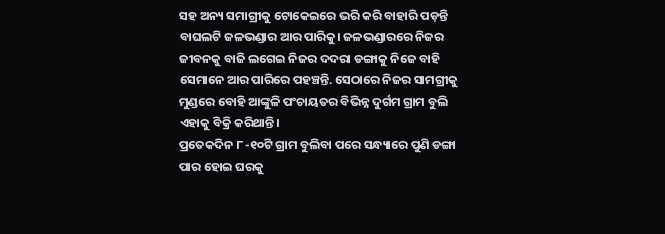ସହ ଅନ୍ୟ ସମାଗ୍ରୀକୁ ଟୋକେଇରେ ଭରି କରି ବାହାରି ପଡ଼ନ୍ତି ବାଘଲଟି ଜଳଭଣ୍ଡାର ଆର ପାରିକୁ। ଜଳଭଣ୍ଡାରରେ ନିଜର ଜୀବନକୁ ବାଜି ଲଗେଇ ନିଜର ଦଦରା ଡଙ୍ଗାକୁ ନିଜେ ବାହି ସେମାନେ ଆର ପାରିରେ ପହଞ୍ଚନ୍ତି. ସେଠାରେ ନିଜର ସାମଗ୍ରୀକୁ ମୁଣ୍ଡରେ ବୋହି ଆଙ୍କୁଳି ପଂଚାୟତର ବିଭିନ୍ନ ଦୁର୍ଗମ ଗ୍ରାମ ବୁଲି ଏହାକୁ ବିକ୍ରି କରିଥାନ୍ତି।
ପ୍ରତେକଦିନ ୮ -୧୦ଟି ଗ୍ରାମ ବୁଲିବା ପରେ ସନ୍ଧ୍ୟାରେ ପୁଣି ଡଙ୍ଗା ପାର ହୋଇ ଘରକୁ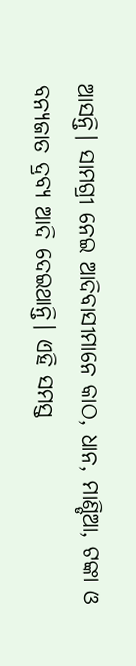ଆସନ୍ତି। ସାମଗ୍ରୀ ନେଇ ଆଦିବାସୀମାନେ କାଠ, ଧାନ, ମାଣ୍ଡିଆ, ଟଙ୍କା ଓ ବନ୍ୟଜାତ ଦ୍ରବ୍ୟ ଆଦି ଦେଇଥାନ୍ତି। ଏହି ସମସ୍ତ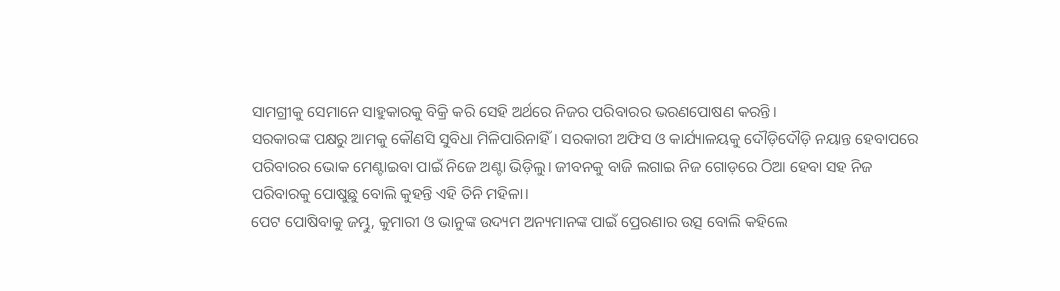ସାମଗ୍ରୀକୁ ସେମାନେ ସାହୁକାରକୁ ବିକ୍ରି କରି ସେହି ଅର୍ଥରେ ନିଜର ପରିବାରର ଭରଣପୋଷଣ କରନ୍ତି।
ସରକାରଙ୍କ ପକ୍ଷରୁ ଆମକୁ କୌଣସି ସୁବିଧା ମିଳିପାରିନାହିଁ। ସରକାରୀ ଅଫିସ ଓ କାର୍ଯ୍ୟାଳୟକୁ ଦୌଡ଼ିଦୌଡ଼ି ନୟାନ୍ତ ହେବାପରେ ପରିବାରର ଭୋକ ମେଣ୍ଟାଇବା ପାଇଁ ନିଜେ ଅଣ୍ଟା ଭିଡ଼ିଲୁ। ଜୀବନକୁ ବାଜି ଲଗାଇ ନିଜ ଗୋଡ଼ରେ ଠିଆ ହେବା ସହ ନିଜ ପରିବାରକୁ ପୋଷୁଛୁ ବୋଲି କୁହନ୍ତି ଏହି ତିନି ମହିଳା।
ପେଟ ପୋଷିବାକୁ ଜମ୍ଭୁ, କୁମାରୀ ଓ ଭାନୁଙ୍କ ଉଦ୍ୟମ ଅନ୍ୟମାନଙ୍କ ପାଇଁ ପ୍ରେରଣାର ଉତ୍ସ ବୋଲି କହିଲେ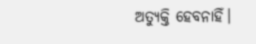ଅତ୍ୟୁକ୍ତି ହେବନାହିଁ।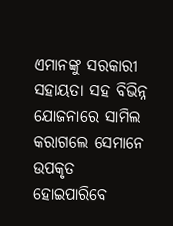ଏମାନଙ୍କୁ ସରକାରୀ ସହାୟତା ସହ ବିଭିନ୍ନ ଯୋଜନାରେ ସାମିଲ କରାଗଲେ ସେମାନେ ଉପକୃତ ହୋଇପାରିବେ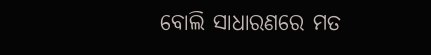ବୋଲି ସାଧାରଣରେ ମତ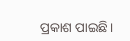ପ୍ରକାଶ ପାଇଛି।